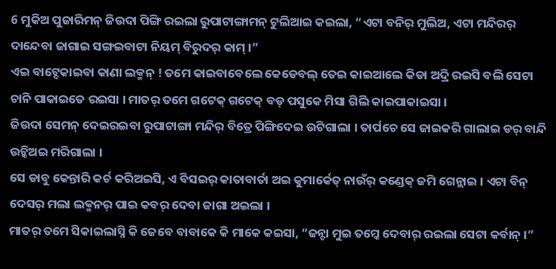6 ମୁକିଅ ପୁଜାରିମନ୍ ଜିଉଦା ପିଙ୍ଗି ରଇଲା ରୁପାଟାଙ୍ଗାମନ୍ ଟୁଲିଆଇ କଇଲା, “ଏଟା ବନିର୍ ମୁଲିଅ, ଏଟା ମନ୍ଦିରର୍ ଦାନ୍ଦେବା ଜାଗାଇ ସଙ୍ଗଇବାଟା ନିୟମ୍ ବିରୁଦର୍ କାମ୍ ।”
ଏଇ ବାଟ୍ଦେକାଇବା କାଣା ଲକ୍ମନ୍ ! ତମେ କାଇବାବେଲେ କେଡେବଲ୍ ତେଇ କାଇଆଲେ କିଡା ଅଦ୍ରି ରଇସି ବଲି ସେଟା ଚାନି ପାକାଇତେ ରଇସା । ମାତର୍ ତମେ ଗଟେକ୍ ଗଟେକ୍ ବଡ୍ ପସୁକେ ମିସା ଗିଲି କାଇପାକାଇସା ।
ଜିଉଦା ସେମନ୍ ଦେଇରଇବା ରୁପାଟାଙ୍ଗା ମନ୍ଦିର୍ ବିତ୍ରେ ପିଙ୍ଗିଦେଇ ଉଟିଗାଲା । ତାର୍ପଚେ ସେ ଜାଇକରି ଗାଲାଇ ଡର୍ ବାନ୍ଦି ଉଚ୍କିଅଇ ମରିଗାଲା ।
ସେ ଡାବୁ କେନ୍ତାରି କର୍ଚ କରିଅଇସି, ଏ ବିସଇର୍ କାତାବାର୍ତା ଅଇ କୁମାର୍କେତ୍ ନାଉଁର୍ କଣ୍ଡେକ୍ ଜମି ଗେନ୍ଲାଇ । ଏଟା ବିନ୍ ଦେସର୍ ମଲା ଲକ୍ମନର୍ ପାଇ କବର୍ ଦେବା ଜାଗା ଅଇଲା ।
ମାତର୍ ତମେ ସିକାଇଲାସ୍ନି କି ଜେବେ ବାବାକେ କି ମାକେ କଇସା, “ଜନ୍ଟା ମୁଇ ତମ୍କେ ଦେବାର୍ ରଇଲା ସେଟା କର୍ବାନ୍ ।”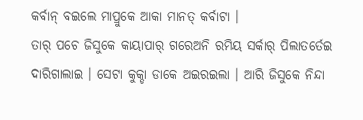କର୍ବାନ୍ ବଇଲେ ମାପ୍ରୁକେ ଆକା ମାନତ୍ କର୍ବାଟା ।
ତାର୍ ପଚେ ଜିସୁକେ କାୟାପାର୍ ଗରେଅନି ରମିୟ ସର୍କାର୍ ପିଲାତର୍ତେଇ ଦାରିଗାଲାଇ । ସେଟା କୁକ୍ଡା ଡାକେ ଅଇରଇଲା । ଆରି ଜିସୁକେ ନିନ୍ଦା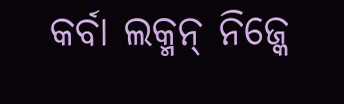କର୍ବା ଲକ୍ମନ୍ ନିଜ୍କେ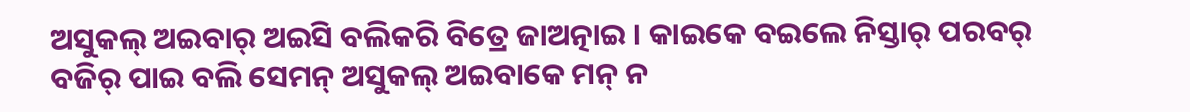ଅସୁକଲ୍ ଅଇବାର୍ ଅଇସି ବଲିକରି ବିତ୍ରେ ଜାଅତ୍ନାଇ । କାଇକେ ବଇଲେ ନିସ୍ତାର୍ ପରବର୍ ବଜିର୍ ପାଇ ବଲି ସେମନ୍ ଅସୁକଲ୍ ଅଇବାକେ ମନ୍ ନ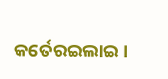କର୍ତେରଇଲାଇ ।